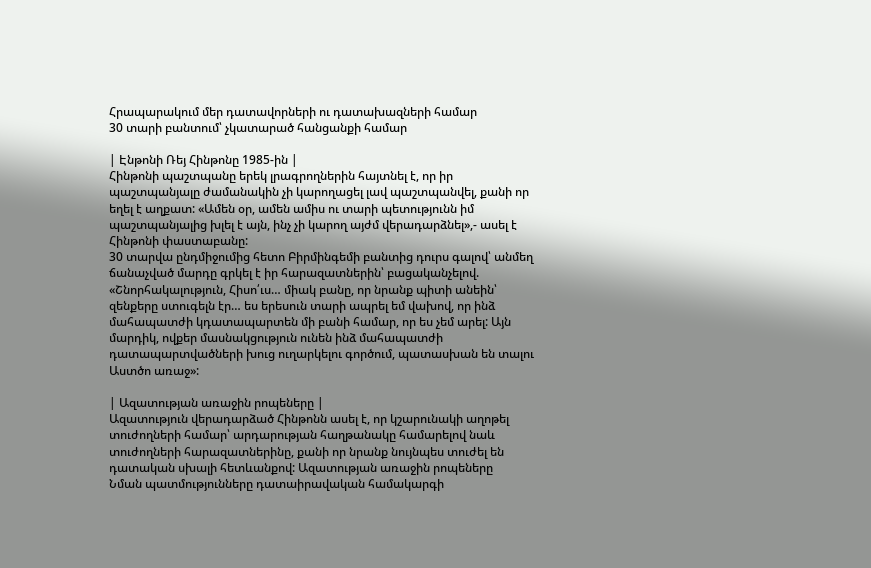Հրապարակում մեր դատավորների ու դատախազների համար
30 տարի բանտում՝ չկատարած հանցանքի համար

| Էնթոնի Ռեյ Հինթոնը 1985-ին |
Հինթոնի պաշտպանը երեկ լրագրողներին հայտնել է, որ իր պաշտպանյալը ժամանակին չի կարողացել լավ պաշտպանվել, քանի որ եղել է աղքատ: «Ամեն օր, ամեն ամիս ու տարի պետությունն իմ պաշտպանյալից խլել է այն, ինչ չի կարող այժմ վերադարձնել»,- ասել է Հինթոնի փաստաբանը:
30 տարվա ընդմիջումից հետո Բիրմինգեմի բանտից դուրս գալով՝ անմեղ ճանաչված մարդը գրկել է իր հարազատներին՝ բացականչելով. «Շնորհակալություն, Հիսո՛ւս… միակ բանը, որ նրանք պիտի անեին՝ զենքերը ստուգելն էր… ես երեսուն տարի ապրել եմ վախով, որ ինձ մահապատժի կդատապարտեն մի բանի համար, որ ես չեմ արել: Այն մարդիկ, ովքեր մասնակցություն ունեն ինձ մահապատժի դատապարտվածների խուց ուղարկելու գործում, պատասխան են տալու Աստծո առաջ»:

| Ազատության առաջին րոպեները |
Ազատություն վերադարձած Հինթոնն ասել է, որ կշարունակի աղոթել տուժողների համար՝ արդարության հաղթանակը համարելով նաև տուժողների հարազատներինը, քանի որ նրանք նույնպես տուժել են դատական սխալի հետևանքով: Ազատության առաջին րոպեները
Նման պատմությունները դատաիրավական համակարգի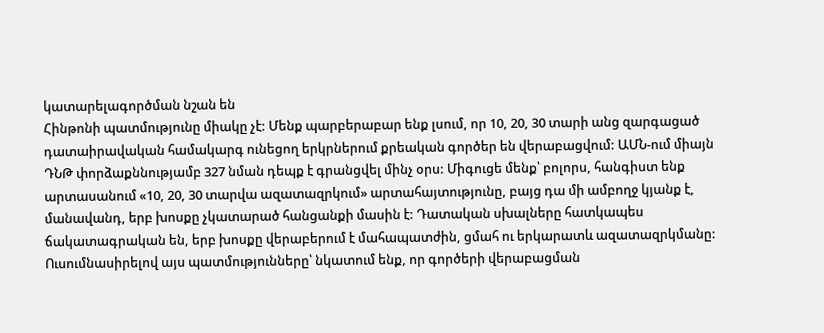կատարելագործման նշան են
Հինթոնի պատմությունը միակը չէ: Մենք պարբերաբար ենք լսում, որ 10, 20, 30 տարի անց զարգացած դատաիրավական համակարգ ունեցող երկրներում քրեական գործեր են վերաբացվում: ԱՄՆ-ում միայն ԴՆԹ փորձաքննությամբ 327 նման դեպք է գրանցվել մինչ օրս: Միգուցե մենք՝ բոլորս, հանգիստ ենք արտասանում «10, 20, 30 տարվա ազատազրկում» արտահայտությունը, բայց դա մի ամբողջ կյանք է, մանավանդ, երբ խոսքը չկատարած հանցանքի մասին է: Դատական սխալները հատկապես ճակատագրական են, երբ խոսքը վերաբերում է մահապատժին, ցմահ ու երկարատև ազատազրկմանը:
Ուսումնասիրելով այս պատմությունները՝ նկատում ենք, որ գործերի վերաբացման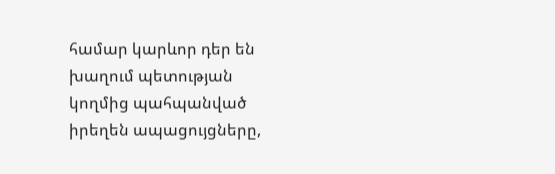համար կարևոր դեր են խաղում պետության կողմից պահպանված իրեղեն ապացույցները,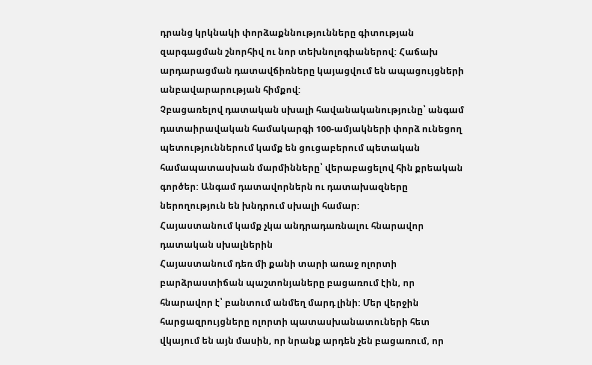դրանց կրկնակի փորձաքննությունները գիտության զարգացման շնորհիվ ու նոր տեխնոլոգիաներով: Հաճախ արդարացման դատավճիռները կայացվում են ապացույցների անբավարարության հիմքով:
Չբացառելով դատական սխալի հավանականությունը՝ անգամ դատաիրավական համակարգի 100-ամյակների փորձ ունեցող պետություններում կամք են ցուցաբերում պետական համապատասխան մարմինները՝ վերաբացելով հին քրեական գործեր: Անգամ դատավորներն ու դատախազները ներողություն են խնդրում սխալի համար:
Հայաստանում կամք չկա անդրադառնալու հնարավոր դատական սխալներին
Հայաստանում դեռ մի քանի տարի առաջ ոլորտի բարձրաստիճան պաշտոնյաները բացառում էին, որ հնարավոր է՝ բանտում անմեղ մարդ լինի: Մեր վերջին հարցազրույցները ոլորտի պատասխանատուների հետ վկայում են այն մասին, որ նրանք արդեն չեն բացառում, որ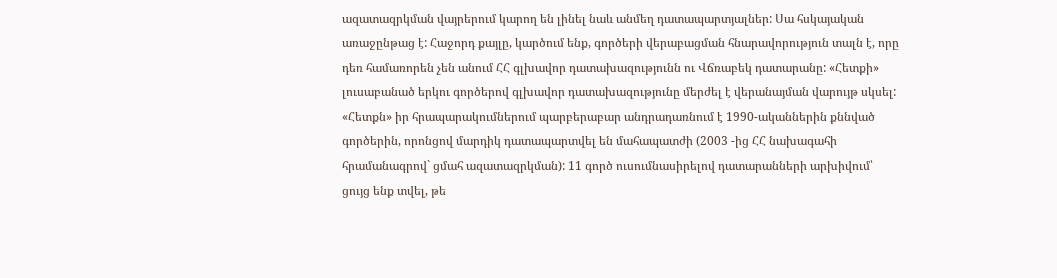ազատազրկման վայրերում կարող են լինել նաև անմեղ դատապարտյալներ: Սա հսկայական առաջընթաց է: Հաջորդ քայլը, կարծում ենք, գործերի վերաբացման հնարավորություն տալն է, որը դեռ համառորեն չեն անում ՀՀ գլխավոր դատախազությունն ու Վճռաբեկ դատարանը: «Հետքի» լուսաբանած երկու գործերով գլխավոր դատախազությունը մերժել է վերանայման վարույթ սկսել:
«Հետքն» իր հրապարակումներում պարբերաբար անդրադառնում է 1990-ականներին քննված գործերին, որոնցով մարդիկ դատապարտվել են մահապատժի (2003 -ից ՀՀ նախագահի հրամանագրով` ցմահ ազատազրկման): 11 գործ ուսումնասիրելով դատարանների արխիվում՝ ցույց ենք տվել, թե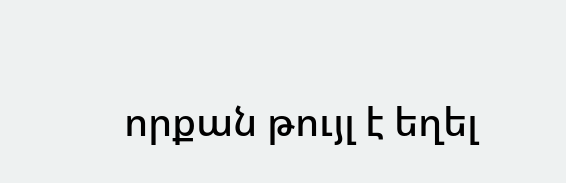որքան թույլ է եղել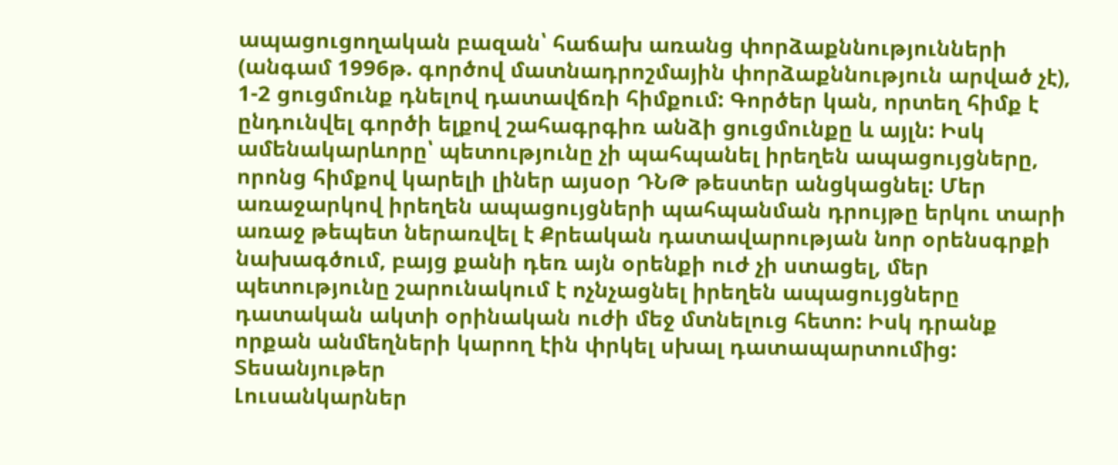ապացուցողական բազան՝ հաճախ առանց փորձաքննությունների (անգամ 1996թ. գործով մատնադրոշմային փորձաքննություն արված չէ), 1-2 ցուցմունք դնելով դատավճռի հիմքում: Գործեր կան, որտեղ հիմք է ընդունվել գործի ելքով շահագրգիռ անձի ցուցմունքը և այլն: Իսկ ամենակարևորը՝ պետությունը չի պահպանել իրեղեն ապացույցները, որոնց հիմքով կարելի լիներ այսօր ԴՆԹ թեստեր անցկացնել: Մեր առաջարկով իրեղեն ապացույցների պահպանման դրույթը երկու տարի առաջ թեպետ ներառվել է Քրեական դատավարության նոր օրենսգրքի նախագծում, բայց քանի դեռ այն օրենքի ուժ չի ստացել, մեր պետությունը շարունակում է ոչնչացնել իրեղեն ապացույցները դատական ակտի օրինական ուժի մեջ մտնելուց հետո: Իսկ դրանք որքան անմեղների կարող էին փրկել սխալ դատապարտումից:
Տեսանյութեր
Լուսանկարներ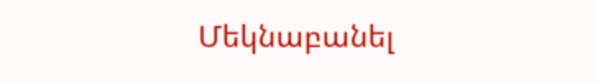Մեկնաբանել